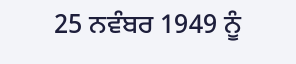25 ਨਵੰਬਰ 1949 ਨੂੰ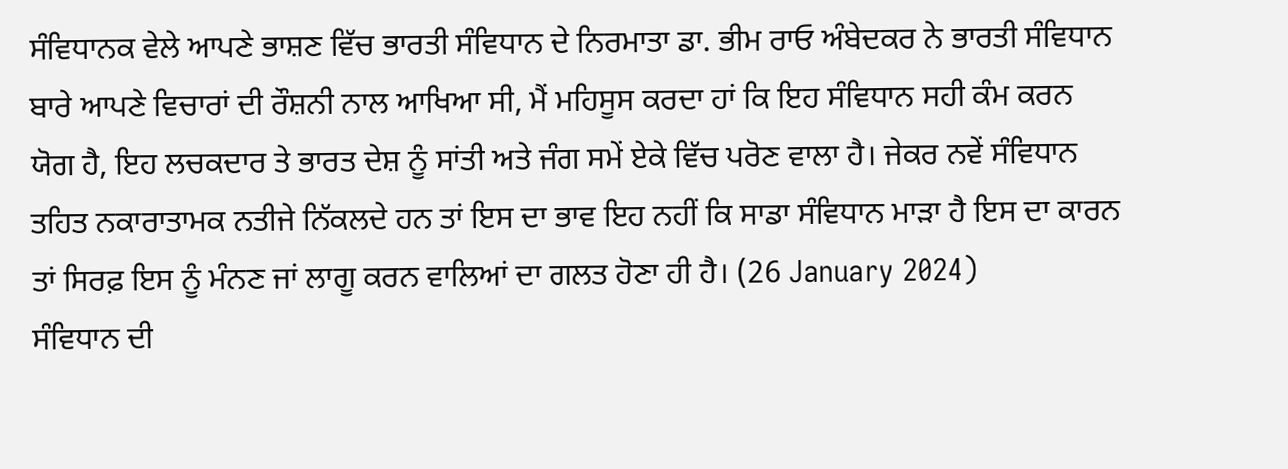ਸੰਵਿਧਾਨਕ ਵੇਲੇ ਆਪਣੇ ਭਾਸ਼ਣ ਵਿੱਚ ਭਾਰਤੀ ਸੰਵਿਧਾਨ ਦੇ ਨਿਰਮਾਤਾ ਡਾ. ਭੀਮ ਰਾਓ ਅੰਬੇਦਕਰ ਨੇ ਭਾਰਤੀ ਸੰਵਿਧਾਨ ਬਾਰੇ ਆਪਣੇ ਵਿਚਾਰਾਂ ਦੀ ਰੌਸ਼ਨੀ ਨਾਲ ਆਖਿਆ ਸੀ, ਮੈਂ ਮਹਿਸੂਸ ਕਰਦਾ ਹਾਂ ਕਿ ਇਹ ਸੰਵਿਧਾਨ ਸਹੀ ਕੰਮ ਕਰਨ ਯੋਗ ਹੈ, ਇਹ ਲਚਕਦਾਰ ਤੇ ਭਾਰਤ ਦੇਸ਼ ਨੂੰ ਸਾਂਤੀ ਅਤੇ ਜੰਗ ਸਮੇਂ ਏਕੇ ਵਿੱਚ ਪਰੋਣ ਵਾਲਾ ਹੈ। ਜੇਕਰ ਨਵੇਂ ਸੰਵਿਧਾਨ ਤਹਿਤ ਨਕਾਰਾਤਾਮਕ ਨਤੀਜੇ ਨਿੱਕਲਦੇ ਹਨ ਤਾਂ ਇਸ ਦਾ ਭਾਵ ਇਹ ਨਹੀਂ ਕਿ ਸਾਡਾ ਸੰਵਿਧਾਨ ਮਾੜਾ ਹੈ ਇਸ ਦਾ ਕਾਰਨ ਤਾਂ ਸਿਰਫ਼ ਇਸ ਨੂੰ ਮੰਨਣ ਜਾਂ ਲਾਗੂ ਕਰਨ ਵਾਲਿਆਂ ਦਾ ਗਲਤ ਹੋਣਾ ਹੀ ਹੈ। (26 January 2024)
ਸੰਵਿਧਾਨ ਦੀ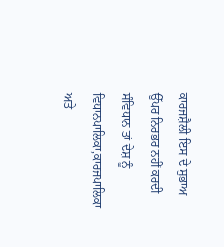ਕਾਰਜਸ਼ੈਲੀ ਇਸ ਦੇ ਸੁਭਾਅ ਉੱਪਰ ਨਿਰਭਰ ਨਹੀਂ ਕਰਦੀ ਸੰਵਿਧਾਨ ਤਾਂ ਦੇਸ਼ ਨੂੰ ਵਿਧਾਨਪਾਲਿਕਾ,ਕਾਰਜਪਾਲਿਕਾ ਅਤੇ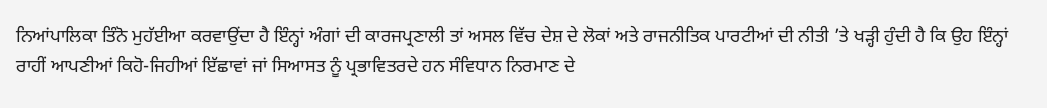ਨਿਆਂਪਾਲਿਕਾ ਤਿੰਨੋ ਮੁਹੱਈਆ ਕਰਵਾਉਂਦਾ ਹੈ ਇੰਨ੍ਹਾਂ ਅੰਗਾਂ ਦੀ ਕਾਰਜਪ੍ਰਣਾਲੀ ਤਾਂ ਅਸਲ ਵਿੱਚ ਦੇਸ਼ ਦੇ ਲੋਕਾਂ ਅਤੇ ਰਾਜਨੀਤਿਕ ਪਾਰਟੀਆਂ ਦੀ ਨੀਤੀ ’ਤੇ ਖੜ੍ਹੀ ਹੁੰਦੀ ਹੈ ਕਿ ਉਹ ਇੰਨ੍ਹਾਂ ਰਾਹੀਂ ਆਪਣੀਆਂ ਕਿਹੋ-ਜਿਹੀਆਂ ਇੱਛਾਵਾਂ ਜਾਂ ਸਿਆਸਤ ਨੂੰ ਪ੍ਰਭਾਵਿਤਰਦੇ ਹਨ ਸੰਵਿਧਾਨ ਨਿਰਮਾਣ ਦੇ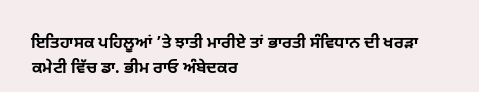ਇਤਿਹਾਸਕ ਪਹਿਲੂਆਂ ’ਤੇ ਝਾਤੀ ਮਾਰੀਏ ਤਾਂ ਭਾਰਤੀ ਸੰਵਿਧਾਨ ਦੀ ਖਰੜਾ ਕਮੇਟੀ ਵਿੱਚ ਡਾ. ਭੀਮ ਰਾਓ ਅੰਬੇਦਕਰ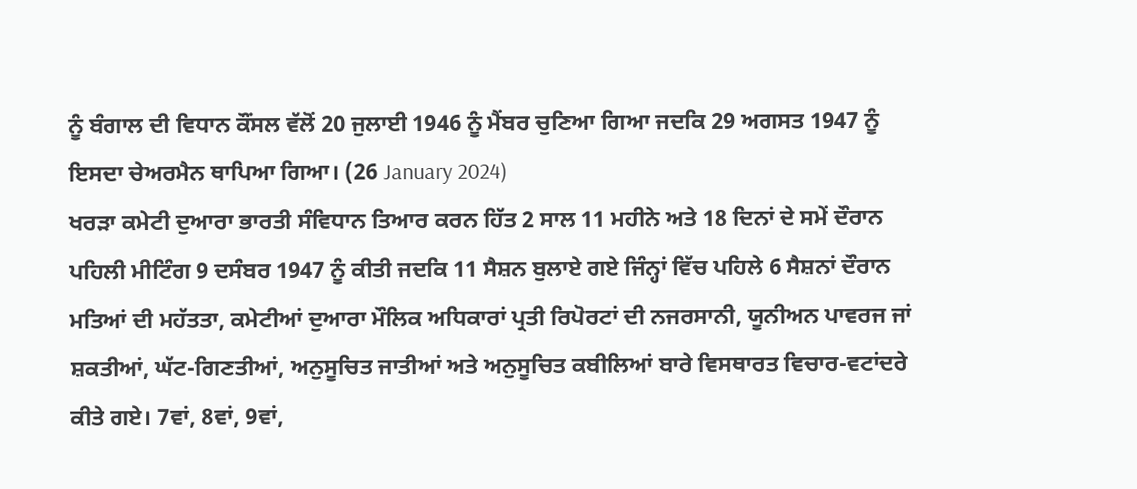ਨੂੰ ਬੰਗਾਲ ਦੀ ਵਿਧਾਨ ਕੌਂਸਲ ਵੱਲੋਂ 20 ਜੁਲਾਈ 1946 ਨੂੰ ਮੈਂਬਰ ਚੁਣਿਆ ਗਿਆ ਜਦਕਿ 29 ਅਗਸਤ 1947 ਨੂੰ ਇਸਦਾ ਚੇਅਰਮੈਨ ਥਾਪਿਆ ਗਿਆ। (26 January 2024)
ਖਰੜਾ ਕਮੇਟੀ ਦੁਆਰਾ ਭਾਰਤੀ ਸੰਵਿਧਾਨ ਤਿਆਰ ਕਰਨ ਹਿੱਤ 2 ਸਾਲ 11 ਮਹੀਨੇ ਅਤੇ 18 ਦਿਨਾਂ ਦੇ ਸਮੇਂ ਦੌਰਾਨ ਪਹਿਲੀ ਮੀਟਿੰਗ 9 ਦਸੰਬਰ 1947 ਨੂੰ ਕੀਤੀ ਜਦਕਿ 11 ਸੈਸ਼ਨ ਬੁਲਾਏ ਗਏ ਜਿੰਨ੍ਹਾਂ ਵਿੱਚ ਪਹਿਲੇ 6 ਸੈਸ਼ਨਾਂ ਦੌਰਾਨ ਮਤਿਆਂ ਦੀ ਮਹੱਤਤਾ, ਕਮੇਟੀਆਂ ਦੁਆਰਾ ਮੌਲਿਕ ਅਧਿਕਾਰਾਂ ਪ੍ਰਤੀ ਰਿਪੋਰਟਾਂ ਦੀ ਨਜਰਸਾਨੀ, ਯੂਨੀਅਨ ਪਾਵਰਜ ਜਾਂ ਸ਼ਕਤੀਆਂ, ਘੱਟ-ਗਿਣਤੀਆਂ, ਅਨੁਸੂਚਿਤ ਜਾਤੀਆਂ ਅਤੇ ਅਨੁਸੂਚਿਤ ਕਬੀਲਿਆਂ ਬਾਰੇ ਵਿਸਥਾਰਤ ਵਿਚਾਰ-ਵਟਾਂਦਰੇ ਕੀਤੇ ਗਏ। 7ਵਾਂ, 8ਵਾਂ, 9ਵਾਂ,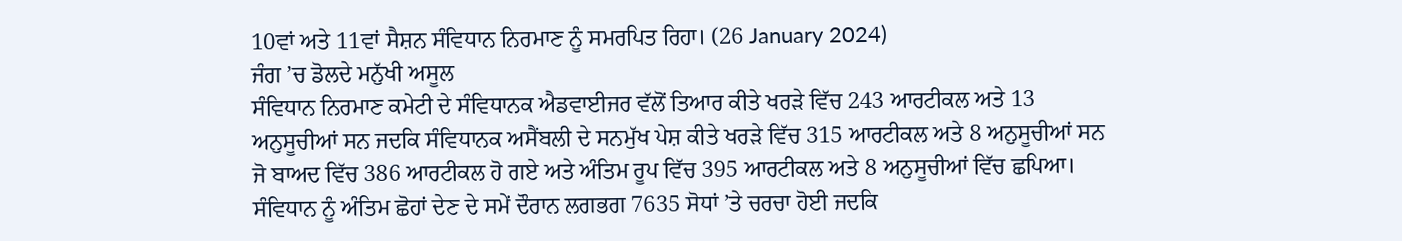10ਵਾਂ ਅਤੇ 11ਵਾਂ ਸੈਸ਼ਨ ਸੰਵਿਧਾਨ ਨਿਰਮਾਣ ਨੂੰ ਸਮਰਪਿਤ ਰਿਹਾ। (26 January 2024)
ਜੰਗ ’ਚ ਡੋਲਦੇ ਮਨੁੱਖੀ ਅਸੂਲ
ਸੰਵਿਧਾਨ ਨਿਰਮਾਣ ਕਮੇਟੀ ਦੇ ਸੰਵਿਧਾਨਕ ਐਡਵਾਈਜਰ ਵੱਲੋਂ ਤਿਆਰ ਕੀਤੇ ਖਰੜੇ ਵਿੱਚ 243 ਆਰਟੀਕਲ ਅਤੇ 13 ਅਨੁਸੂਚੀਆਂ ਸਨ ਜਦਕਿ ਸੰਵਿਧਾਨਕ ਅਸੈਂਬਲੀ ਦੇ ਸਨਮੁੱਖ ਪੇਸ਼ ਕੀਤੇ ਖਰੜੇ ਵਿੱਚ 315 ਆਰਟੀਕਲ ਅਤੇ 8 ਅਨੁਸੂਚੀਆਂ ਸਨ ਜੋ ਬਾਅਦ ਵਿੱਚ 386 ਆਰਟੀਕਲ ਹੋ ਗਏ ਅਤੇ ਅੰਤਿਮ ਰੂਪ ਵਿੱਚ 395 ਆਰਟੀਕਲ ਅਤੇ 8 ਅਨੁਸੂਚੀਆਂ ਵਿੱਚ ਛਪਿਆ। ਸੰਵਿਧਾਨ ਨੂੰ ਅੰਤਿਮ ਛੋਹਾਂ ਦੇਣ ਦੇ ਸਮੇਂ ਦੌਰਾਨ ਲਗਭਗ 7635 ਸੋਧਾਂ ’ਤੇ ਚਰਚਾ ਹੋਈ ਜਦਕਿ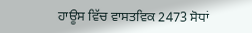ਹਾਊਸ ਵਿੱਚ ਵਾਸਤਵਿਕ 2473 ਸੋਧਾਂ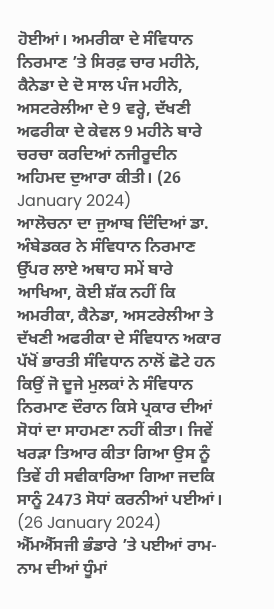ਹੋਈਆਂ। ਅਮਰੀਕਾ ਦੇ ਸੰਵਿਧਾਨ ਨਿਰਮਾਣ ’ਤੇ ਸਿਰਫ਼ ਚਾਰ ਮਹੀਨੇ, ਕੈਨੇਡਾ ਦੇ ਦੋ ਸਾਲ ਪੰਜ ਮਹੀਨੇ, ਅਸਟਰੇਲੀਆ ਦੇ 9 ਵਰ੍ਹੇ, ਦੱਖਣੀ ਅਫਰੀਕਾ ਦੇ ਕੇਵਲ 9 ਮਹੀਨੇ ਬਾਰੇ ਚਰਚਾ ਕਰਦਿਆਂ ਨਜੀਰੂਦੀਨ ਅਹਿਮਦ ਦੁਆਰਾ ਕੀਤੀ। (26 January 2024)
ਆਲੋਚਨਾ ਦਾ ਜੁਆਬ ਦਿੰਦਿਆਂ ਡਾ. ਅੰਬੇਡਕਰ ਨੇ ਸੰਵਿਧਾਨ ਨਿਰਮਾਣ ਉੱਪਰ ਲਾਏ ਅਥਾਹ ਸਮੇਂ ਬਾਰੇ ਆਖਿਆ, ਕੋਈ ਸ਼ੱਕ ਨਹੀਂ ਕਿ ਅਮਰੀਕਾ, ਕੈਨੇਡਾ, ਅਸਟਰੇਲੀਆ ਤੇ ਦੱਖਣੀ ਅਫਰੀਕਾ ਦੇ ਸੰਵਿਧਾਨ ਅਕਾਰ ਪੱਖੋਂ ਭਾਰਤੀ ਸੰਵਿਧਾਨ ਨਾਲੋਂ ਛੋਟੇ ਹਨ ਕਿਉਂ ਜੋ ਦੂਜੇ ਮੁਲਕਾਂ ਨੇ ਸੰਵਿਧਾਨ ਨਿਰਮਾਣ ਦੌਰਾਨ ਕਿਸੇ ਪ੍ਰਕਾਰ ਦੀਆਂ ਸੋਧਾਂ ਦਾ ਸਾਹਮਣਾ ਨਹੀਂ ਕੀਤਾ। ਜਿਵੇਂ ਖਰੜਾ ਤਿਆਰ ਕੀਤਾ ਗਿਆ ਉਸ ਨੂੰ ਤਿਵੇਂ ਹੀ ਸਵੀਕਾਰਿਆ ਗਿਆ ਜਦਕਿ ਸਾਨੂੰ 2473 ਸੋਧਾਂ ਕਰਨੀਆਂ ਪਈਆਂ। (26 January 2024)
ਐੱਮਐੱਸਜੀ ਭੰਡਾਰੇ ’ਤੇ ਪਈਆਂ ਰਾਮ-ਨਾਮ ਦੀਆਂ ਧੂੰਮਾਂ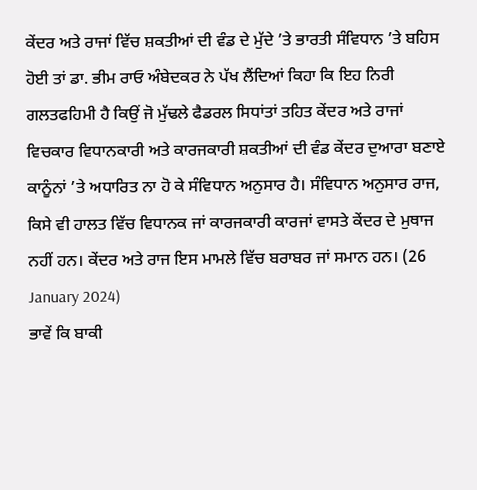ਕੇਂਦਰ ਅਤੇ ਰਾਜਾਂ ਵਿੱਚ ਸ਼ਕਤੀਆਂ ਦੀ ਵੰਡ ਦੇ ਮੁੱਦੇ ’ਤੇ ਭਾਰਤੀ ਸੰਵਿਧਾਨ ’ਤੇ ਬਹਿਸ ਹੋਈ ਤਾਂ ਡਾ. ਭੀਮ ਰਾਓ ਅੰਬੇਦਕਰ ਨੇ ਪੱਖ ਲੈਂਦਿਆਂ ਕਿਹਾ ਕਿ ਇਹ ਨਿਰੀ ਗਲਤਫਹਿਮੀ ਹੈ ਕਿਉਂ ਜੋ ਮੁੱਢਲੇ ਫੈਡਰਲ ਸਿਧਾਂਤਾਂ ਤਹਿਤ ਕੇਂਦਰ ਅਤੇ ਰਾਜਾਂ ਵਿਚਕਾਰ ਵਿਧਾਨਕਾਰੀ ਅਤੇ ਕਾਰਜਕਾਰੀ ਸ਼ਕਤੀਆਂ ਦੀ ਵੰਡ ਕੇਂਦਰ ਦੁਆਰਾ ਬਣਾਏ ਕਾਨੂੰਨਾਂ ’ਤੇ ਅਧਾਰਿਤ ਨਾ ਹੋ ਕੇ ਸੰਵਿਧਾਨ ਅਨੁਸਾਰ ਹੈ। ਸੰਵਿਧਾਨ ਅਨੁਸਾਰ ਰਾਜ, ਕਿਸੇ ਵੀ ਹਾਲਤ ਵਿੱਚ ਵਿਧਾਨਕ ਜਾਂ ਕਾਰਜਕਾਰੀ ਕਾਰਜਾਂ ਵਾਸਤੇ ਕੇਂਦਰ ਦੇ ਮੁਥਾਜ ਨਹੀਂ ਹਨ। ਕੇਂਦਰ ਅਤੇ ਰਾਜ ਇਸ ਮਾਮਲੇ ਵਿੱਚ ਬਰਾਬਰ ਜਾਂ ਸਮਾਨ ਹਨ। (26 January 2024)
ਭਾਵੇਂ ਕਿ ਬਾਕੀ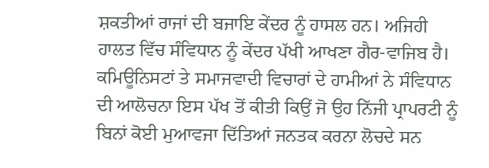ਸ਼ਕਤੀਆਂ ਰਾਜਾਂ ਦੀ ਬਜਾਇ ਕੇਂਦਰ ਨੂੰ ਹਾਸਲ ਹਨ। ਅਜਿਹੀ ਹਾਲਤ ਵਿੱਚ ਸੰਵਿਧਾਨ ਨੂੰ ਕੇਂਦਰ ਪੱਖੀ ਆਖਣਾ ਗੈਰ-ਵਾਜਿਬ ਹੈ। ਕਮਿਊਨਿਸਟਾਂ ਤੇ ਸਮਾਜਵਾਦੀ ਵਿਚਾਰਾਂ ਦੇ ਹਾਮੀਆਂ ਨੇ ਸੰਵਿਧਾਨ ਦੀ ਆਲੋਚਨਾ ਇਸ ਪੱਖ ਤੋਂ ਕੀਤੀ ਕਿਉਂ ਜੋ ਉਹ ਨਿੱਜੀ ਪ੍ਰਾਪਰਟੀ ਨੂੰ ਬਿਨਾਂ ਕੋਈ ਮੁਆਵਜਾ ਦਿੱਤਿਆਂ ਜਨਤਕ ਕਰਨਾ ਲੋਚਦੇ ਸਨ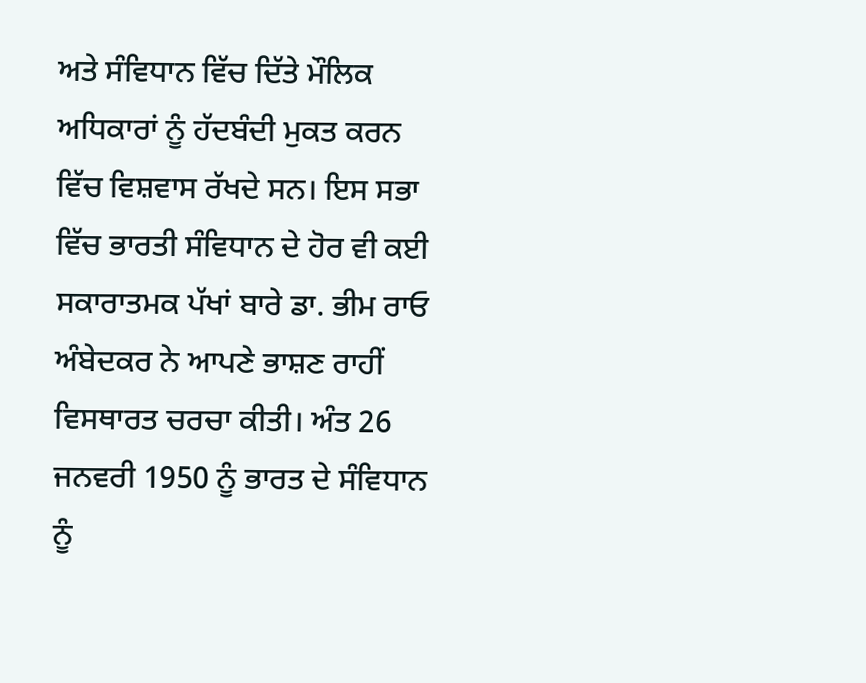ਅਤੇ ਸੰਵਿਧਾਨ ਵਿੱਚ ਦਿੱਤੇ ਮੌਲਿਕ ਅਧਿਕਾਰਾਂ ਨੂੰ ਹੱਦਬੰਦੀ ਮੁਕਤ ਕਰਨ ਵਿੱਚ ਵਿਸ਼ਵਾਸ ਰੱਖਦੇ ਸਨ। ਇਸ ਸਭਾ ਵਿੱਚ ਭਾਰਤੀ ਸੰਵਿਧਾਨ ਦੇ ਹੋਰ ਵੀ ਕਈ ਸਕਾਰਾਤਮਕ ਪੱਖਾਂ ਬਾਰੇ ਡਾ. ਭੀਮ ਰਾਓ ਅੰਬੇਦਕਰ ਨੇ ਆਪਣੇ ਭਾਸ਼ਣ ਰਾਹੀਂ ਵਿਸਥਾਰਤ ਚਰਚਾ ਕੀਤੀ। ਅੰਤ 26 ਜਨਵਰੀ 1950 ਨੂੰ ਭਾਰਤ ਦੇ ਸੰਵਿਧਾਨ ਨੂੰ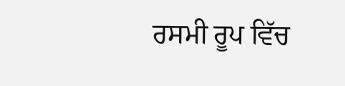ਰਸਮੀ ਰੂਪ ਵਿੱਚ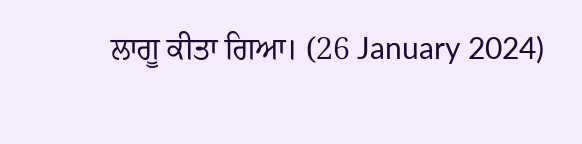ਲਾਗੂ ਕੀਤਾ ਗਿਆ। (26 January 2024)